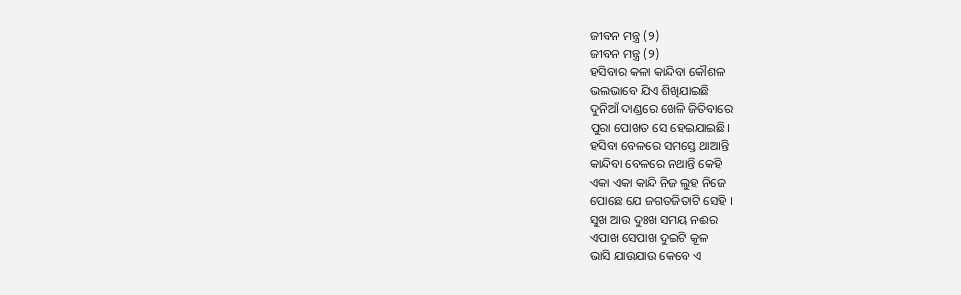ଜୀବନ ମନ୍ତ୍ର (୨)
ଜୀବନ ମନ୍ତ୍ର (୨)
ହସିବାର କଳା କାନ୍ଦିବା କୌଶଳ
ଭଲଭାବେ ଯିଏ ଶିଖିଯାଇଛି
ଦୁନିଆଁ ଦାଣ୍ଡରେ ଖେଳି ଜିତିବାରେ
ପୁରା ପୋଖତ ସେ ହେଇଯାଇଛି।
ହସିବା ବେଳରେ ସମସ୍ତେ ଥାଆନ୍ତି
କାନ୍ଦିବା ବେଳରେ ନଥାନ୍ତି କେହି
ଏକା ଏକା କାନ୍ଦି ନିଜ ଲୁହ ନିଜେ
ପୋଛେ ଯେ ଜଗତଜିତାଟି ସେହି ।
ସୁଖ ଆଉ ଦୁଃଖ ସମୟ ନଈର
ଏପାଖ ସେପାଖ ଦୁଇଟି କୂଳ
ଭାସି ଯାଉଯାଉ କେବେ ଏ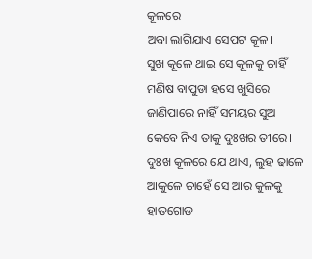କୂଳରେ
ଅବା ଲାଗିଯାଏ ସେପଟ କୂଳ।
ସୁଖ କୂଳେ ଥାଇ ସେ କୂଳକୁ ଚାହିଁ
ମଣିଷ ବାପୁଡା ହସେ ଖୁସିରେ
ଜାଣିପାରେ ନାହିଁ ସମୟର ସୁଅ
କେବେ ନିଏ ତାକୁ ଦୁଃଖର ତୀରେ।
ଦୁଃଖ କୂଳରେ ଯେ ଥାଏ, ଲୁହ ଢାଳେ
ଆକୁଳେ ଚାହେଁ ସେ ଆର କୁଳକୁ
ହାତଗୋଡ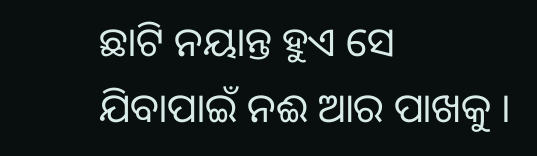ଛାଟି ନୟାନ୍ତ ହୁଏ ସେ
ଯିବାପାଇଁ ନଈ ଆର ପାଖକୁ ।